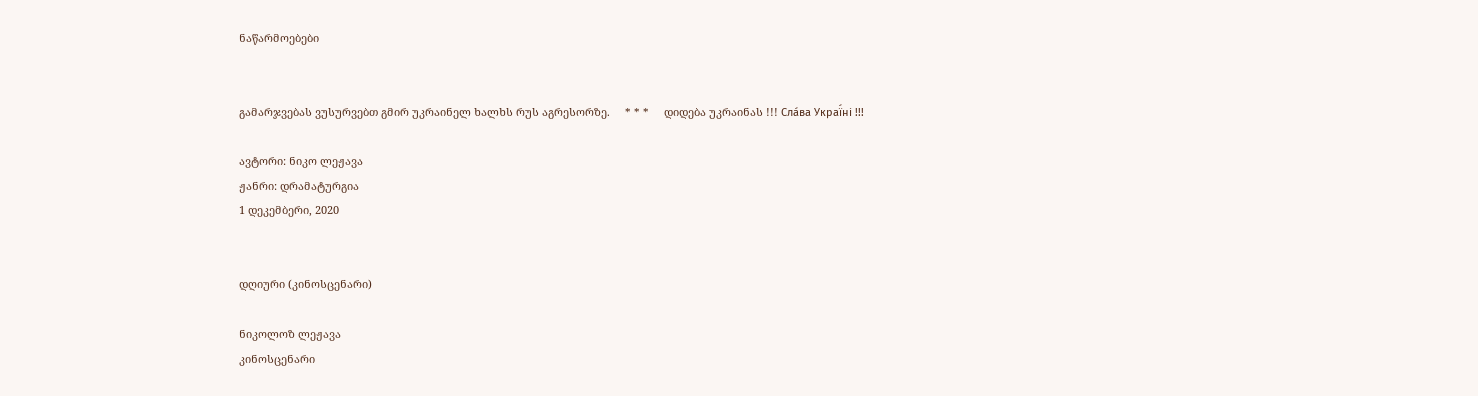ნაწარმოებები


გამარჯვებას ვუსურვებთ გმირ უკრაინელ ხალხს რუს აგრესორზე.     * * *     დიდება უკრაინას !!! Сла́ва Украї́ні !!!

ავტორი: ნიკო ლეჟავა
ჟანრი: დრამატურგია
1 დეკემბერი, 2020


დღიური (კინოსცენარი)

ნიკოლოზ ლეჟავა
კინოსცენარი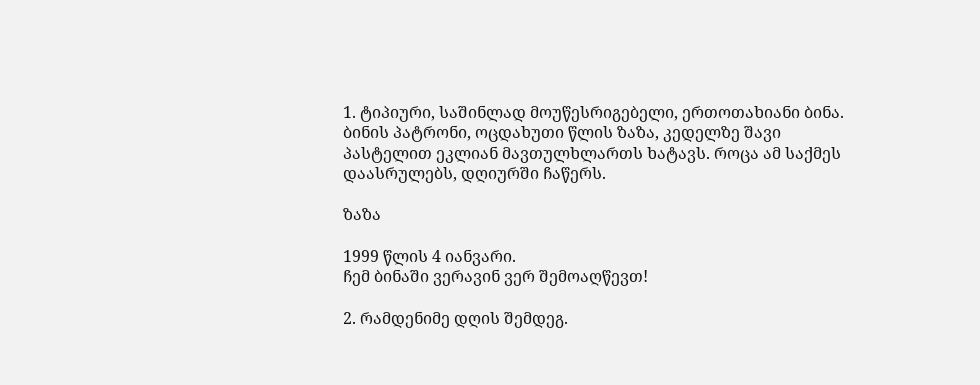1. ტიპიური, საშინლად მოუწესრიგებელი, ერთოთახიანი ბინა. ბინის პატრონი, ოცდახუთი წლის ზაზა, კედელზე შავი პასტელით ეკლიან მავთულხლართს ხატავს. როცა ამ საქმეს დაასრულებს, დღიურში ჩაწერს.

ზაზა

1999 წლის 4 იანვარი.
ჩემ ბინაში ვერავინ ვერ შემოაღწევთ!

2. რამდენიმე დღის შემდეგ.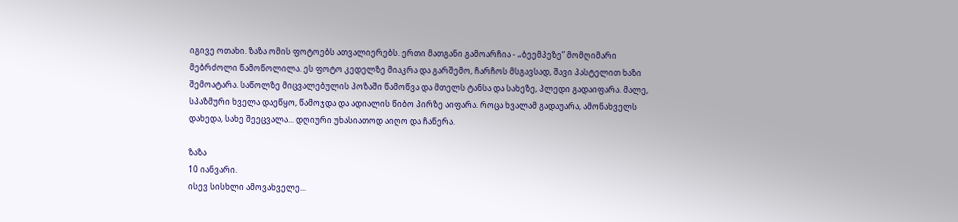იგივე ოთახი. ზაზა ომის ფოტოებს ათვალიერებს. ერთი მათგანი გამოარჩია - „ბეემპეზე” მომღიმარი მებრძოლი წამოწოლილა. ეს ფოტო კედელზე მიაკრა და გარშემო, ჩარჩოს მსგავსად, შავი პასტელით ხაზი შემოატარა. საწოლზე მიცვალებულის პოზაში წამოწვა და მთელს ტანსა და სახეზე, პლედი გადაიფარა. მალე, სპაზმური ხველა დაეწყო, წამოჯდა და ადიალის წიბო პირზე აიფარა. როცა ხვალამ გადაუარა, ამონახველს დახედა, სახე შეეცვალა... დღიური უხასიათოდ აიღო და ჩაწერა.

ზაზა
10 იანვარი.
ისევ სისხლი ამოვახველე...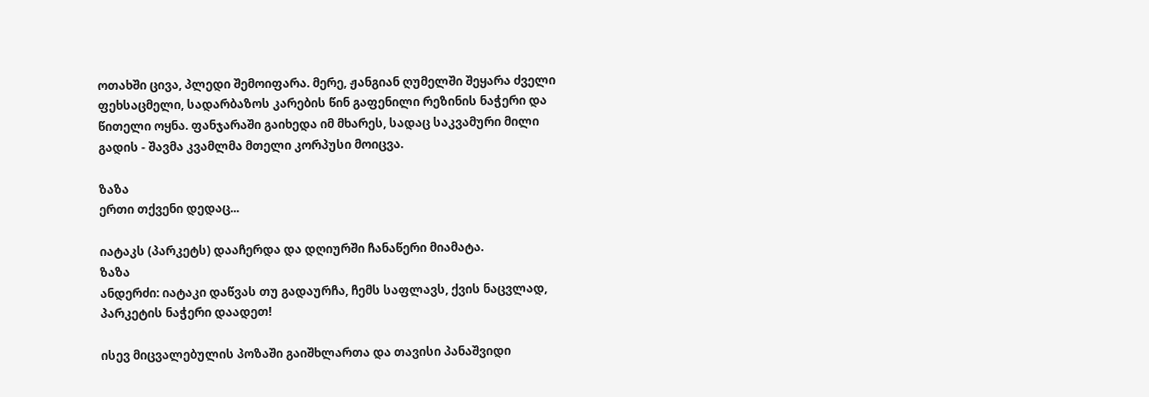ოთახში ცივა, პლედი შემოიფარა. მერე, ჟანგიან ღუმელში შეყარა ძველი ფეხსაცმელი, სადარბაზოს კარების წინ გაფენილი რეზინის ნაჭერი და წითელი ოყნა. ფანჯარაში გაიხედა იმ მხარეს, სადაც საკვამური მილი გადის - შავმა კვამლმა მთელი კორპუსი მოიცვა.

ზაზა
ერთი თქვენი დედაც...

იატაკს (პარკეტს) დააჩერდა და დღიურში ჩანაწერი მიამატა.
ზაზა
ანდერძი: იატაკი დაწვას თუ გადაურჩა, ჩემს საფლავს, ქვის ნაცვლად, პარკეტის ნაჭერი დაადეთ!

ისევ მიცვალებულის პოზაში გაიშხლართა და თავისი პანაშვიდი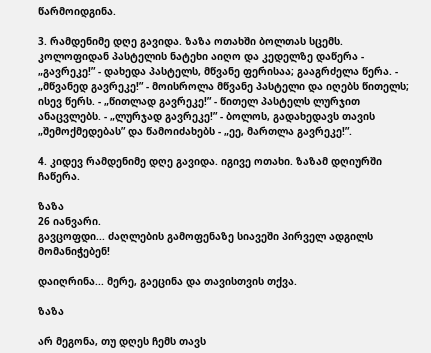წარმოიდგინა.

3. რამდენიმე დღე გავიდა. ზაზა ოთახში ბოლთას სცემს. კოლოფიდან პასტელის ნატეხი აიღო და კედელზე დაწერა - „გავრეკე!” - დახედა პასტელს, მწვანე ფერისაა; გააგრძელა წერა. - „მწვანედ გავრეკე!” - მოისროლა მწვანე პასტელი და იღებს წითელს; ისევ წერს. - „წითლად გავრეკე!” - წითელ პასტელს ლურჯით ანაცვლებს. - „ლურჯად გავრეკე!” - ბოლოს, გადახედავს თავის „შემოქმედებას” და წამოიძახებს - „ეე, მართლა გავრეკე!”.

4. კიდევ რამდენიმე დღე გავიდა. იგივე ოთახი. ზაზამ დღიურში ჩაწერა.

ზაზა
26 იანვარი.
გავცოფდი... ძაღლების გამოფენაზე სიავეში პირველ ადგილს მომანიჭებენ!

დაიღრინა... მერე, გაეცინა და თავისთვის თქვა.

ზაზა

არ მეგონა, თუ დღეს ჩემს თავს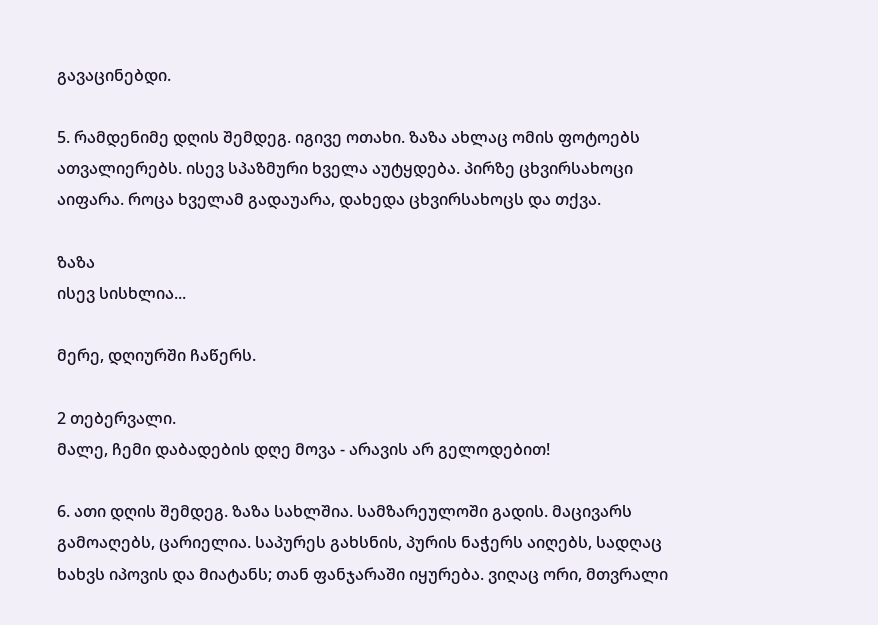გავაცინებდი.

5. რამდენიმე დღის შემდეგ. იგივე ოთახი. ზაზა ახლაც ომის ფოტოებს ათვალიერებს. ისევ სპაზმური ხველა აუტყდება. პირზე ცხვირსახოცი აიფარა. როცა ხველამ გადაუარა, დახედა ცხვირსახოცს და თქვა.

ზაზა
ისევ სისხლია...

მერე, დღიურში ჩაწერს.

2 თებერვალი.
მალე, ჩემი დაბადების დღე მოვა - არავის არ გელოდებით!

6. ათი დღის შემდეგ. ზაზა სახლშია. სამზარეულოში გადის. მაცივარს გამოაღებს, ცარიელია. საპურეს გახსნის, პურის ნაჭერს აიღებს, სადღაც ხახვს იპოვის და მიატანს; თან ფანჯარაში იყურება. ვიღაც ორი, მთვრალი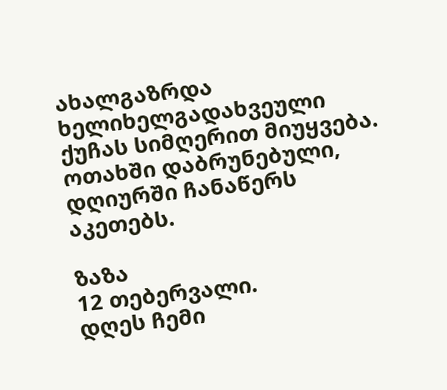ახალგაზრდა ხელიხელგადახვეული ქუჩას სიმღერით მიუყვება. ოთახში დაბრუნებული, დღიურში ჩანაწერს აკეთებს.

ზაზა
12 თებერვალი.
დღეს ჩემი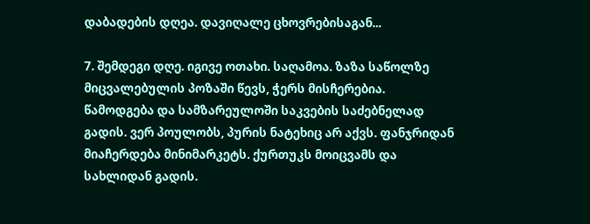დაბადების დღეა. დავიღალე ცხოვრებისაგან...

7. შემდეგი დღე. იგივე ოთახი. საღამოა. ზაზა საწოლზე მიცვალებულის პოზაში წევს, ჭერს მისჩერებია. წამოდგება და სამზარეულოში საკვების საძებნელად გადის. ვერ პოულობს, პურის ნატეხიც არ აქვს. ფანჯრიდან მიაჩერდება მინიმარკეტს. ქურთუკს მოიცვამს და სახლიდან გადის.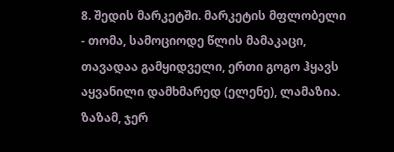8. შედის მარკეტში. მარკეტის მფლობელი - თომა, სამოციოდე წლის მამაკაცი, თავადაა გამყიდველი, ერთი გოგო ჰყავს აყვანილი დამხმარედ (ელენე), ლამაზია. ზაზამ, ჯერ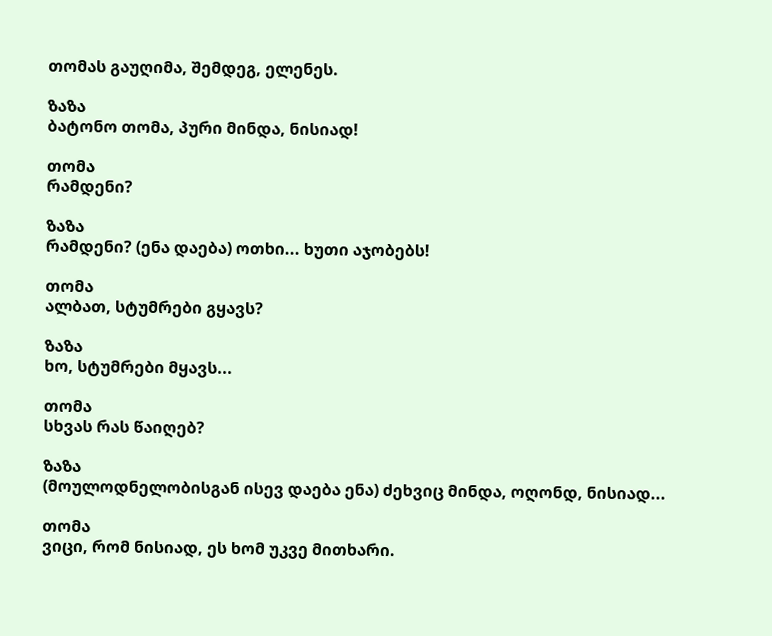თომას გაუღიმა, შემდეგ, ელენეს.

ზაზა
ბატონო თომა, პური მინდა, ნისიად!

თომა
რამდენი?

ზაზა
რამდენი? (ენა დაება) ოთხი... ხუთი აჯობებს!

თომა
ალბათ, სტუმრები გყავს?

ზაზა
ხო, სტუმრები მყავს...

თომა
სხვას რას წაიღებ?

ზაზა
(მოულოდნელობისგან ისევ დაება ენა) ძეხვიც მინდა, ოღონდ, ნისიად...

თომა
ვიცი, რომ ნისიად, ეს ხომ უკვე მითხარი.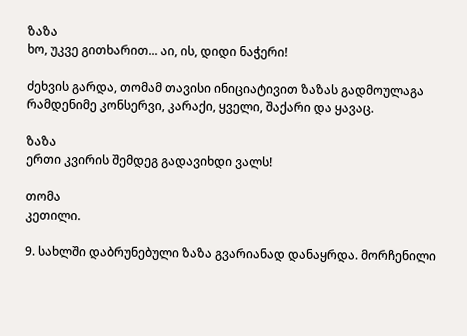ზაზა
ხო, უკვე გითხარით... აი, ის, დიდი ნაჭერი!

ძეხვის გარდა, თომამ თავისი ინიციატივით ზაზას გადმოულაგა რამდენიმე კონსერვი, კარაქი, ყველი, შაქარი და ყავაც.

ზაზა
ერთი კვირის შემდეგ გადავიხდი ვალს!

თომა
კეთილი.

9. სახლში დაბრუნებული ზაზა გვარიანად დანაყრდა. მორჩენილი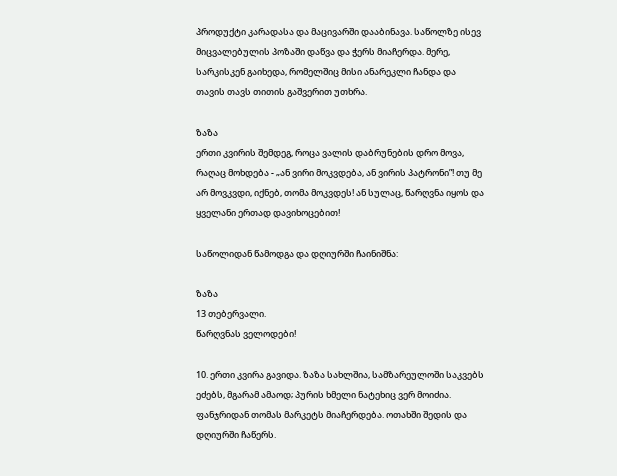პროდუქტი კარადასა და მაცივარში დააბინავა. საწოლზე ისევ მიცვალებულის პოზაში დაწვა და ჭერს მიაჩერდა. მერე, სარკისკენ გაიხედა, რომელშიც მისი ანარეკლი ჩანდა და თავის თავს თითის გაშვერით უთხრა.

ზაზა
ერთი კვირის შემდეგ, როცა ვალის დაბრუნების დრო მოვა, რაღაც მოხდება - „ან ვირი მოკვდება, ან ვირის პატრონი”! თუ მე არ მოვკვდი, იქნებ, თომა მოკვდეს! ან სულაც, წარღვნა იყოს და ყველანი ერთად დავიხოცებით!

საწოლიდან წამოდგა და დღიურში ჩაინიშნა:

ზაზა
13 თებერვალი.
წარღვნას ველოდები!

10. ერთი კვირა გავიდა. ზაზა სახლშია, სამზარეულოში საკვებს ეძებს, მგარამ ამაოდ; პურის ხმელი ნატეხიც ვერ მოიძია. ფანჯრიდან თომას მარკეტს მიაჩერდება. ოთახში შედის და დღიურში ჩაწერს.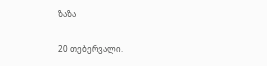ზაზა

20 თებერვალი.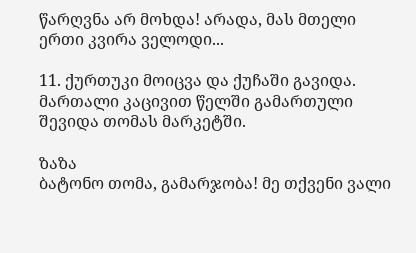წარღვნა არ მოხდა! არადა, მას მთელი ერთი კვირა ველოდი...

11. ქურთუკი მოიცვა და ქუჩაში გავიდა. მართალი კაცივით წელში გამართული შევიდა თომას მარკეტში.

ზაზა
ბატონო თომა, გამარჯობა! მე თქვენი ვალი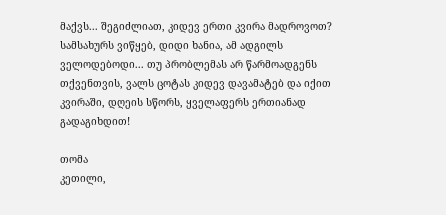მაქვს... შეგიძლიათ, კიდევ ერთი კვირა მადროვოთ? სამსახურს ვიწყებ, დიდი ხანია, ამ ადგილს ველოდებოდი... თუ პრობლემას არ წარმოადგენს თქვენთვის, ვალს ცოტას კიდევ დავამატებ და იქით კვირაში, დღეის სწორს, ყველაფერს ერთიანად გადაგიხდით!

თომა
კეთილი,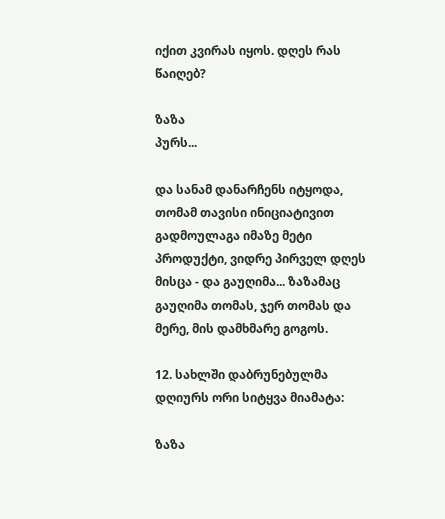იქით კვირას იყოს. დღეს რას წაიღებ?

ზაზა
პურს...

და სანამ დანარჩენს იტყოდა, თომამ თავისი ინიციატივით გადმოულაგა იმაზე მეტი პროდუქტი, ვიდრე პირველ დღეს მისცა - და გაუღიმა... ზაზამაც გაუღიმა თომას, ჯერ თომას და მერე, მის დამხმარე გოგოს.

12. სახლში დაბრუნებულმა დღიურს ორი სიტყვა მიამატა:

ზაზა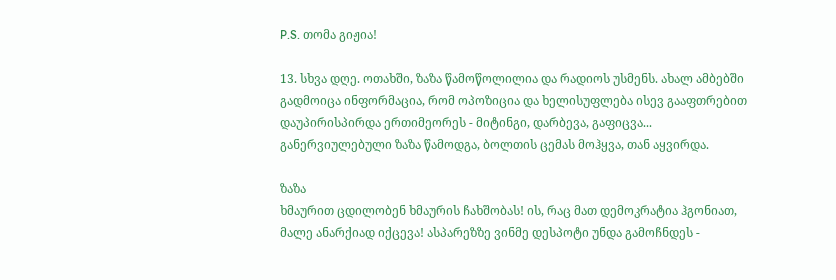P.S. თომა გიჟია!

13. სხვა დღე. ოთახში, ზაზა წამოწოლილია და რადიოს უსმენს. ახალ ამბებში გადმოიცა ინფორმაცია, რომ ოპოზიცია და ხელისუფლება ისევ გააფთრებით დაუპირისპირდა ერთიმეორეს - მიტინგი, დარბევა, გაფიცვა... განერვიულებული ზაზა წამოდგა, ბოლთის ცემას მოჰყვა, თან აყვირდა.

ზაზა
ხმაურით ცდილობენ ხმაურის ჩახშობას! ის, რაც მათ დემოკრატია ჰგონიათ, მალე ანარქიად იქცევა! ასპარეზზე ვინმე დესპოტი უნდა გამოჩნდეს -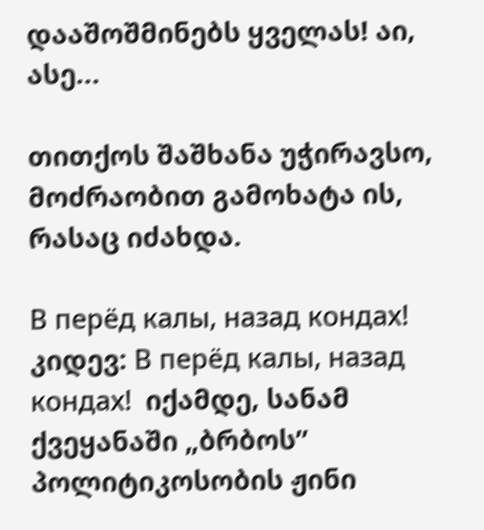დააშოშმინებს ყველას! აი, ასე...

თითქოს შაშხანა უჭირავსო, მოძრაობით გამოხატა ის, რასაც იძახდა.

В перёд калы, назад кондах!  კიდევ: В перёд калы, назад кондах!  იქამდე, სანამ ქვეყანაში „ბრბოს” პოლიტიკოსობის ჟინი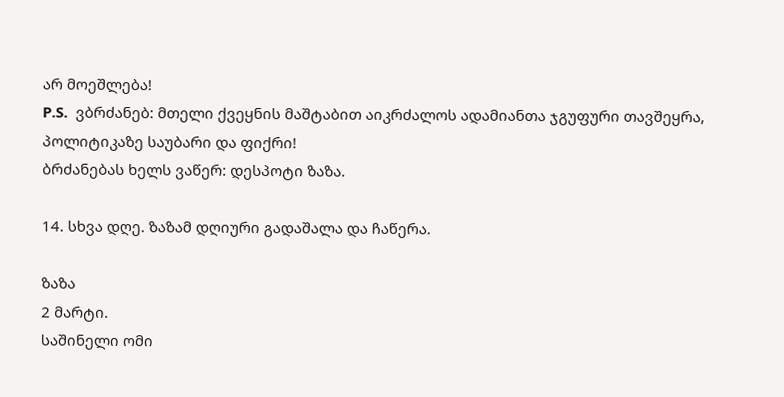არ მოეშლება!
P.S.  ვბრძანებ: მთელი ქვეყნის მაშტაბით აიკრძალოს ადამიანთა ჯგუფური თავშეყრა, პოლიტიკაზე საუბარი და ფიქრი!
ბრძანებას ხელს ვაწერ: დესპოტი ზაზა.

14. სხვა დღე. ზაზამ დღიური გადაშალა და ჩაწერა.

ზაზა
2 მარტი.
საშინელი ომი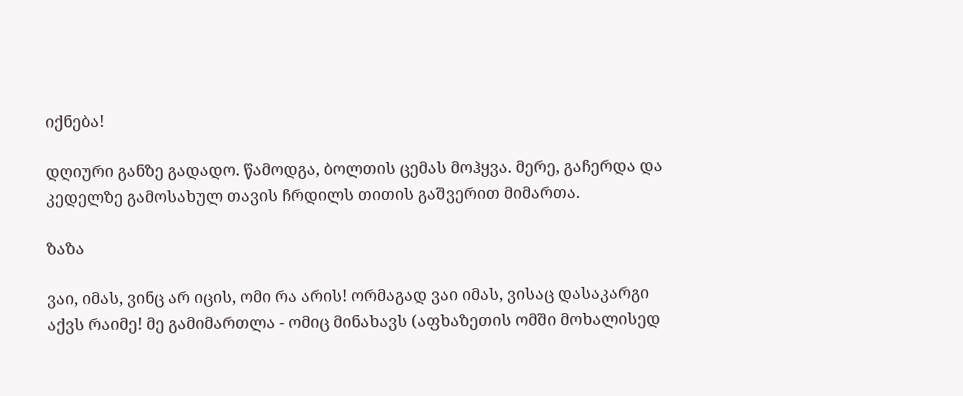იქნება!

დღიური განზე გადადო. წამოდგა, ბოლთის ცემას მოჰყვა. მერე, გაჩერდა და კედელზე გამოსახულ თავის ჩრდილს თითის გაშვერით მიმართა.

ზაზა

ვაი, იმას, ვინც არ იცის, ომი რა არის! ორმაგად ვაი იმას, ვისაც დასაკარგი აქვს რაიმე! მე გამიმართლა - ომიც მინახავს (აფხაზეთის ომში მოხალისედ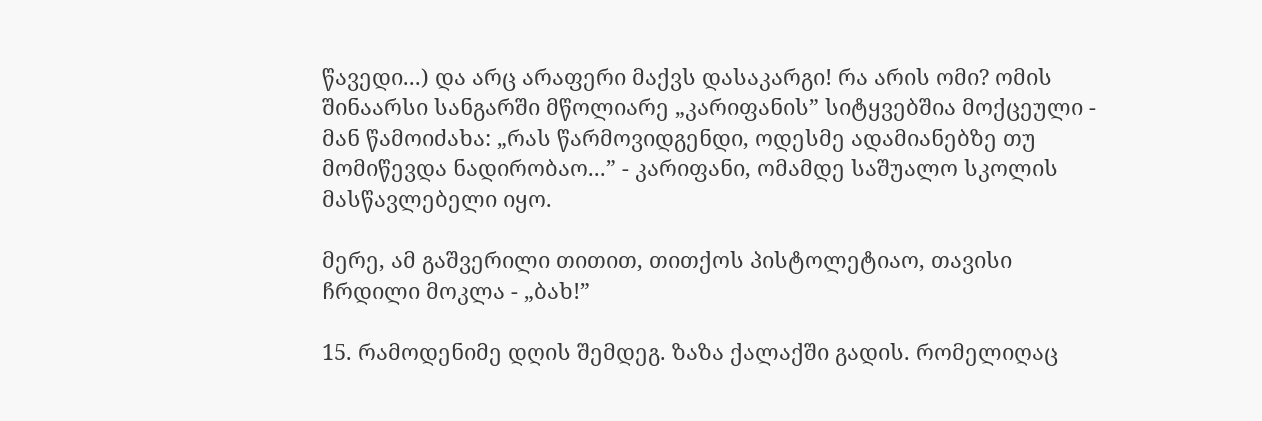წავედი...) და არც არაფერი მაქვს დასაკარგი! რა არის ომი? ომის შინაარსი სანგარში მწოლიარე „კარიფანის” სიტყვებშია მოქცეული - მან წამოიძახა: „რას წარმოვიდგენდი, ოდესმე ადამიანებზე თუ მომიწევდა ნადირობაო...” - კარიფანი, ომამდე საშუალო სკოლის მასწავლებელი იყო.

მერე, ამ გაშვერილი თითით, თითქოს პისტოლეტიაო, თავისი ჩრდილი მოკლა - „ბახ!”

15. რამოდენიმე დღის შემდეგ. ზაზა ქალაქში გადის. რომელიღაც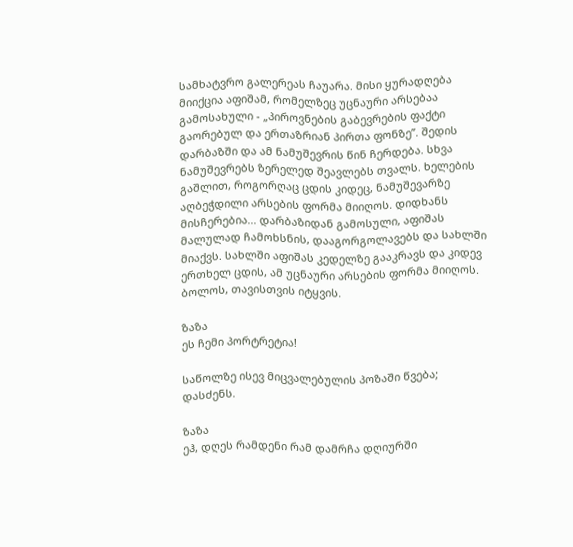სამხატვრო გალერეას ჩაუარა. მისი ყურადღება მიიქცია აფიშამ, რომელზეც უცნაური არსებაა გამოსახული - „პიროვნების გაბევრების ფაქტი გაორებულ და ერთაზრიან პირთა ფონზე”. შედის დარბაზში და ამ ნამუშევრის წინ ჩერდება. სხვა ნამუშევრებს ზერელედ შეავლებს თვალს. ხელების გაშლით, როგორღაც ცდის კიდეც, ნამუშევარზე აღბეჭდილი არსების ფორმა მიიღოს. დიდხანს მისჩერებია... დარბაზიდან გამოსული, აფიშას მალულად ჩამოხსნის, დააგორგოლავებს და სახლში მიაქვს. სახლში აფიშას კედელზე გააკრავს და კიდევ ერთხელ ცდის, ამ უცნაური არსების ფორმა მიიღოს. ბოლოს, თავისთვის იტყვის.

ზაზა
ეს ჩემი პორტრეტია!

საწოლზე ისევ მიცვალებულის პოზაში წვება; დასძენს.

ზაზა
ეჰ, დღეს რამდენი რამ დამრჩა დღიურში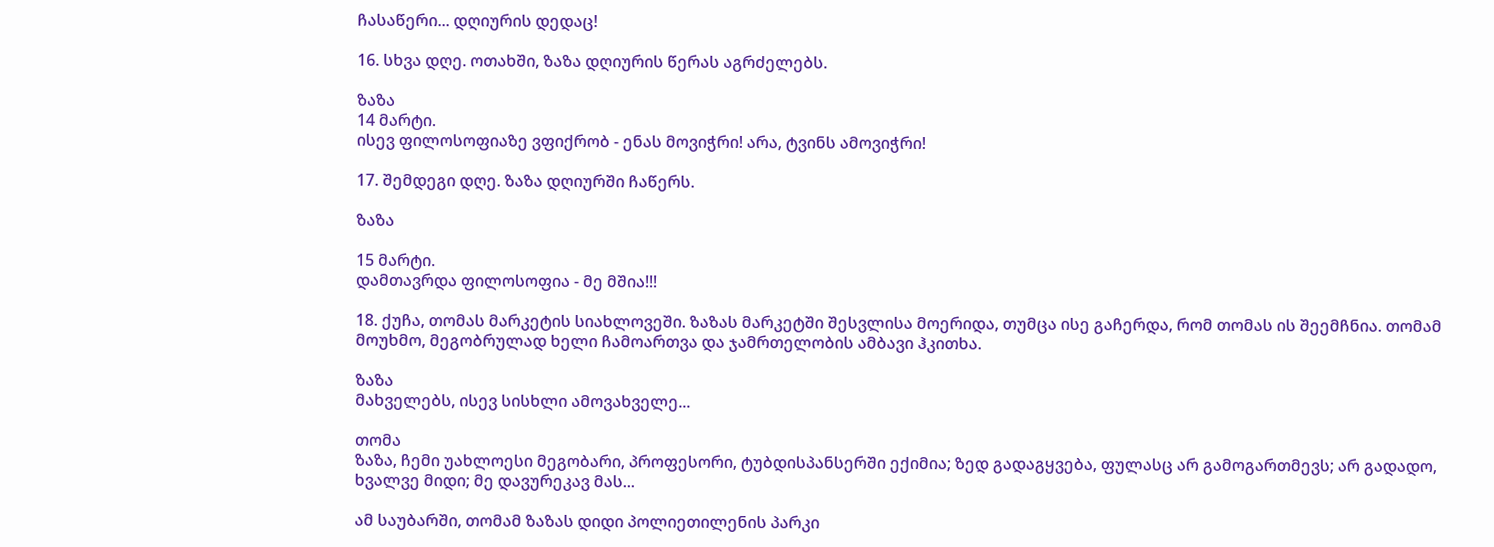ჩასაწერი... დღიურის დედაც!

16. სხვა დღე. ოთახში, ზაზა დღიურის წერას აგრძელებს.

ზაზა
14 მარტი.
ისევ ფილოსოფიაზე ვფიქრობ - ენას მოვიჭრი! არა, ტვინს ამოვიჭრი!

17. შემდეგი დღე. ზაზა დღიურში ჩაწერს.

ზაზა

15 მარტი.
დამთავრდა ფილოსოფია - მე მშია!!!

18. ქუჩა, თომას მარკეტის სიახლოვეში. ზაზას მარკეტში შესვლისა მოერიდა, თუმცა ისე გაჩერდა, რომ თომას ის შეემჩნია. თომამ მოუხმო, მეგობრულად ხელი ჩამოართვა და ჯამრთელობის ამბავი ჰკითხა.

ზაზა
მახველებს, ისევ სისხლი ამოვახველე...

თომა
ზაზა, ჩემი უახლოესი მეგობარი, პროფესორი, ტუბდისპანსერში ექიმია; ზედ გადაგყვება, ფულასც არ გამოგართმევს; არ გადადო, ხვალვე მიდი; მე დავურეკავ მას...

ამ საუბარში, თომამ ზაზას დიდი პოლიეთილენის პარკი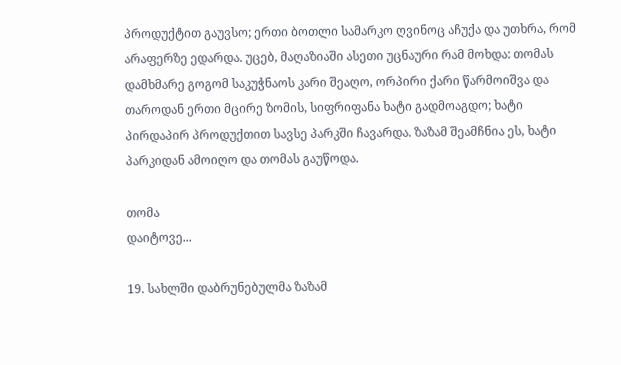პროდუქტით გაუვსო; ერთი ბოთლი სამარკო ღვინოც აჩუქა და უთხრა, რომ არაფერზე ედარდა. უცებ, მაღაზიაში ასეთი უცნაური რამ მოხდა: თომას დამხმარე გოგომ საკუჭნაოს კარი შეაღო, ორპირი ქარი წარმოიშვა და თაროდან ერთი მცირე ზომის, სიფრიფანა ხატი გადმოაგდო; ხატი პირდაპირ პროდუქთით სავსე პარკში ჩავარდა. ზაზამ შეამჩნია ეს, ხატი პარკიდან ამოიღო და თომას გაუწოდა.

თომა
დაიტოვე...

19. სახლში დაბრუნებულმა ზაზამ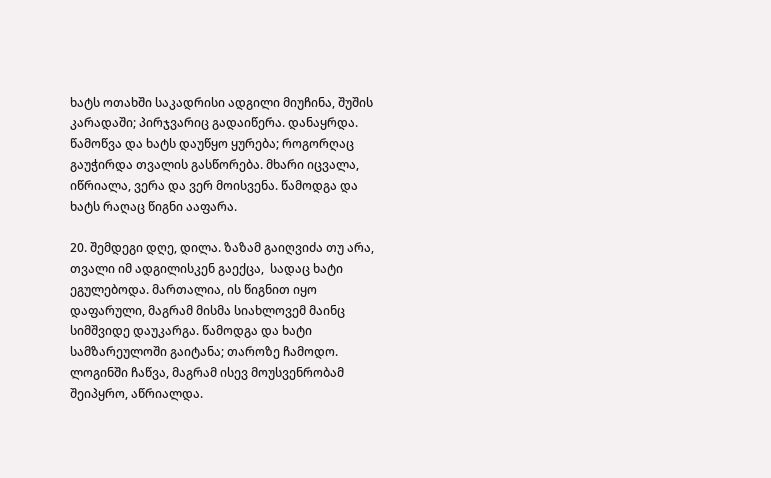ხატს ოთახში საკადრისი ადგილი მიუჩინა, შუშის კარადაში; პირჯვარიც გადაიწერა. დანაყრდა. წამოწვა და ხატს დაუწყო ყურება; როგორღაც გაუჭირდა თვალის გასწორება. მხარი იცვალა, იწრიალა, ვერა და ვერ მოისვენა. წამოდგა და ხატს რაღაც წიგნი ააფარა.

20. შემდეგი დღე, დილა. ზაზამ გაიღვიძა თუ არა, თვალი იმ ადგილისკენ გაექცა,  სადაც ხატი ეგულებოდა. მართალია, ის წიგნით იყო დაფარული, მაგრამ მისმა სიახლოვემ მაინც სიმშვიდე დაუკარგა. წამოდგა და ხატი სამზარეულოში გაიტანა; თაროზე ჩამოდო. ლოგინში ჩაწვა, მაგრამ ისევ მოუსვენრობამ შეიპყრო, აწრიალდა.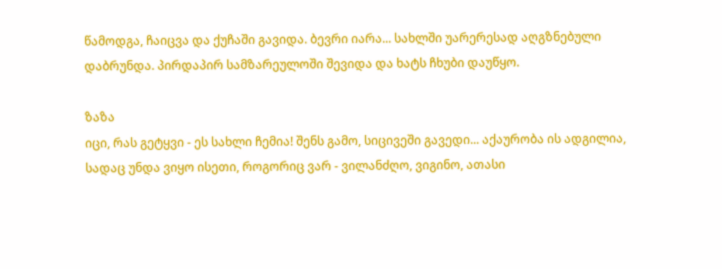წამოდგა, ჩაიცვა და ქუჩაში გავიდა. ბევრი იარა... სახლში უარერესად აღგზნებული დაბრუნდა. პირდაპირ სამზარეულოში შევიდა და ხატს ჩხუბი დაუწყო.

ზაზა
იცი, რას გეტყვი - ეს სახლი ჩემია! შენს გამო, სიცივეში გავედი... აქაურობა ის ადგილია, სადაც უნდა ვიყო ისეთი, როგორიც ვარ - ვილანძღო, ვიგინო, ათასი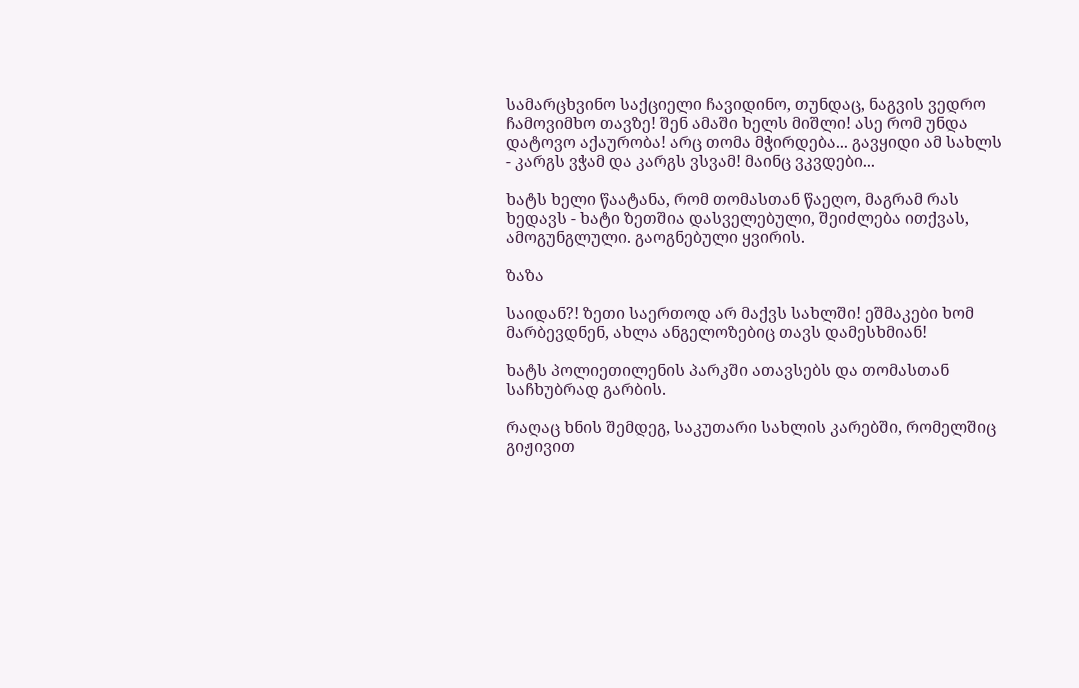სამარცხვინო საქციელი ჩავიდინო, თუნდაც, ნაგვის ვედრო ჩამოვიმხო თავზე! შენ ამაში ხელს მიშლი! ასე რომ უნდა დატოვო აქაურობა! არც თომა მჭირდება... გავყიდი ამ სახლს - კარგს ვჭამ და კარგს ვსვამ! მაინც ვკვდები...

ხატს ხელი წაატანა, რომ თომასთან წაეღო, მაგრამ რას ხედავს - ხატი ზეთშია დასველებული, შეიძლება ითქვას, ამოგუნგლული. გაოგნებული ყვირის.

ზაზა

საიდან?! ზეთი საერთოდ არ მაქვს სახლში! ეშმაკები ხომ მარბევდნენ, ახლა ანგელოზებიც თავს დამესხმიან!

ხატს პოლიეთილენის პარკში ათავსებს და თომასთან საჩხუბრად გარბის.

რაღაც ხნის შემდეგ, საკუთარი სახლის კარებში, რომელშიც გიჟივით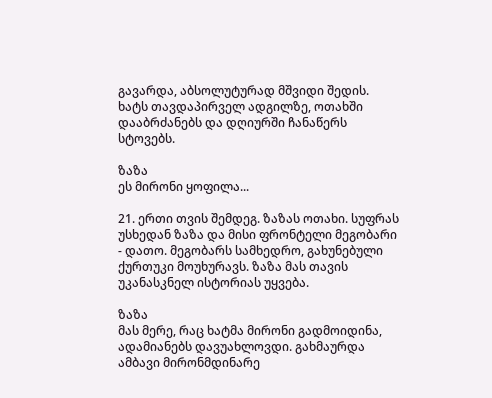გავარდა, აბსოლუტურად მშვიდი შედის. ხატს თავდაპირველ ადგილზე, ოთახში დააბრძანებს და დღიურში ჩანაწერს სტოვებს.

ზაზა
ეს მირონი ყოფილა...

21. ერთი თვის შემდეგ. ზაზას ოთახი. სუფრას უსხედან ზაზა და მისი ფრონტელი მეგობარი - დათო. მეგობარს სამხედრო, გახუნებული ქურთუკი მოუხურავს. ზაზა მას თავის უკანასკნელ ისტორიას უყვება.

ზაზა
მას მერე, რაც ხატმა მირონი გადმოიდინა, ადამიანებს დავუახლოვდი. გახმაურდა ამბავი მირონმდინარე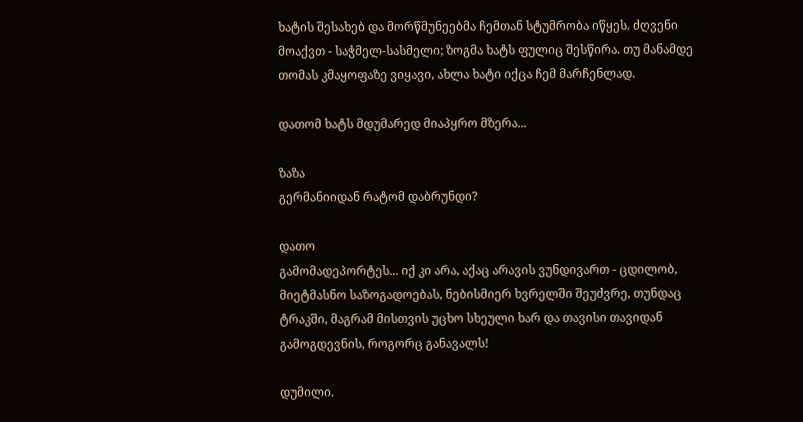ხატის შესახებ და მორწმუნეებმა ჩემთან სტუმრობა იწყეს. ძღვენი მოაქვთ - საჭმელ-სასმელი; ზოგმა ხატს ფულიც შესწირა. თუ მანამდე თომას კმაყოფაზე ვიყავი, ახლა ხატი იქცა ჩემ მარჩენლად.

დათომ ხატს მდუმარედ მიაპყრო მზერა...

ზაზა
გერმანიიდან რატომ დაბრუნდი?

დათო
გამომადეპორტეს... იქ კი არა, აქაც არავის ვუნდივართ - ცდილობ, მიეტმასნო საზოგადოებას, ნებისმიერ ხვრელში შეუძვრე, თუნდაც ტრაკში, მაგრამ მისთვის უცხო სხეული ხარ და თავისი თავიდან გამოგდევნის, როგორც განავალს!

დუმილი.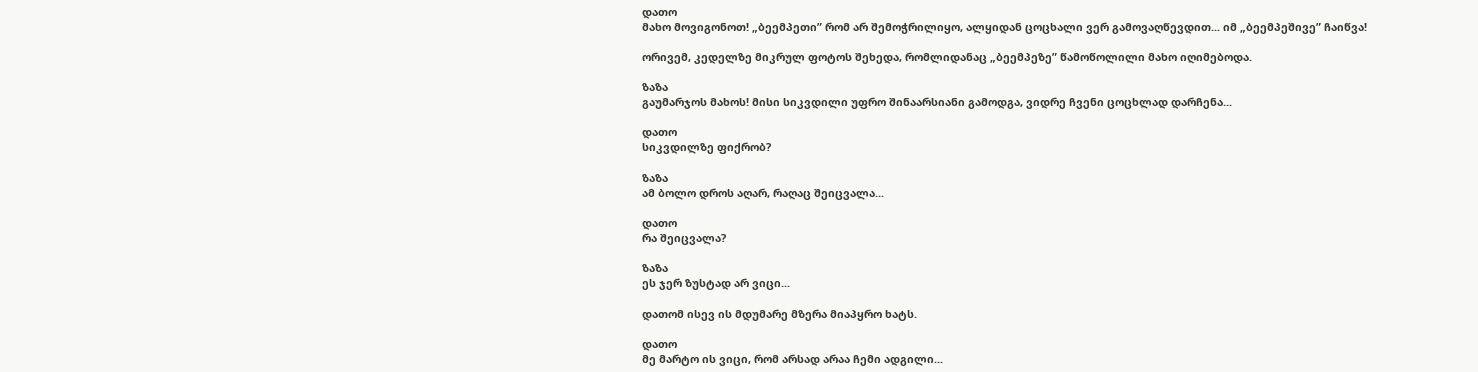დათო
მახო მოვიგონოთ! „ბეემპეთი” რომ არ შემოჭრილიყო, ალყიდან ცოცხალი ვერ გამოვაღწევდით... იმ „ბეემპეშივე” ჩაიწვა!

ორივემ, კედელზე მიკრულ ფოტოს შეხედა, რომლიდანაც „ბეემპეზე” წამოწოლილი მახო იღიმებოდა.

ზაზა
გაუმარჯოს მახოს! მისი სიკვდილი უფრო შინაარსიანი გამოდგა, ვიდრე ჩვენი ცოცხლად დარჩენა...

დათო
სიკვდილზე ფიქრობ?

ზაზა
ამ ბოლო დროს აღარ, რაღაც შეიცვალა...

დათო
რა შეიცვალა?

ზაზა
ეს ჯერ ზუსტად არ ვიცი...

დათომ ისევ ის მდუმარე მზერა მიაპყრო ხატს.

დათო
მე მარტო ის ვიცი, რომ არსად არაა ჩემი ადგილი...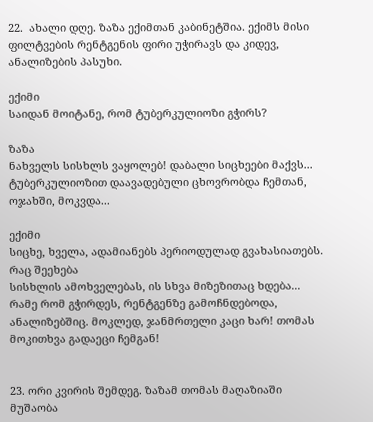22.  ახალი დღე. ზაზა ექიმთან კაბინეტშია. ექიმს მისი ფილტვების რენტგენის ფირი უჭირავს და კიდევ, ანალიზების პასუხი.

ექიმი
საიდან მოიტანე, რომ ტუბერკულიოზი გჭირს?

ზაზა
ნახველს სისხლს ვაყოლებ! დაბალი სიცხეები მაქვს... ტუბერკულიოზით დაავადებული ცხოვრობდა ჩემთან, ოჯახში, მოკვდა...

ექიმი
სიცხე, ხველა, ადამიანებს პერიოდულად გვახასიათებს. რაც შეეხება
სისხლის ამოხველებას, ის სხვა მიზეზითაც ხდება... რამე რომ გჭირდეს, რენტგენზე გამოჩნდებოდა, ანალიზებშიც. მოკლედ, ჯანმრთელი კაცი ხარ! თომას მოკითხვა გადაეცი ჩემგან!


23. ორი კვირის შემდეგ. ზაზამ თომას მაღაზიაში მუშაობა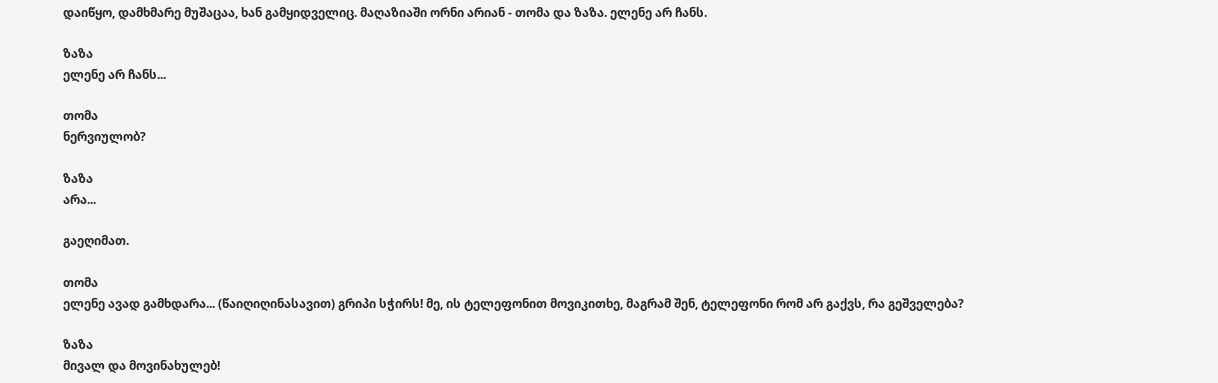დაიწყო, დამხმარე მუშაცაა, ხან გამყიდველიც. მაღაზიაში ორნი არიან - თომა და ზაზა. ელენე არ ჩანს.

ზაზა
ელენე არ ჩანს...

თომა
ნერვიულობ?

ზაზა
არა...

გაეღიმათ.

თომა
ელენე ავად გამხდარა... (წაიღიღინასავით) გრიპი სჭირს! მე, ის ტელეფონით მოვიკითხე, მაგრამ შენ, ტელეფონი რომ არ გაქვს, რა გეშველება?

ზაზა
მივალ და მოვინახულებ!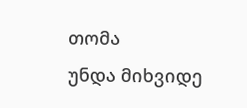თომა
უნდა მიხვიდე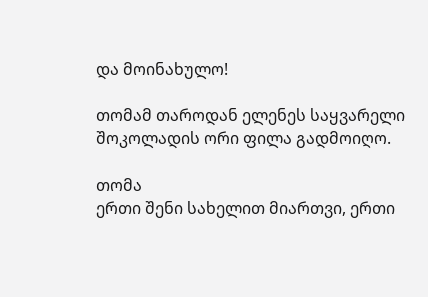და მოინახულო!

თომამ თაროდან ელენეს საყვარელი შოკოლადის ორი ფილა გადმოიღო.

თომა
ერთი შენი სახელით მიართვი, ერთი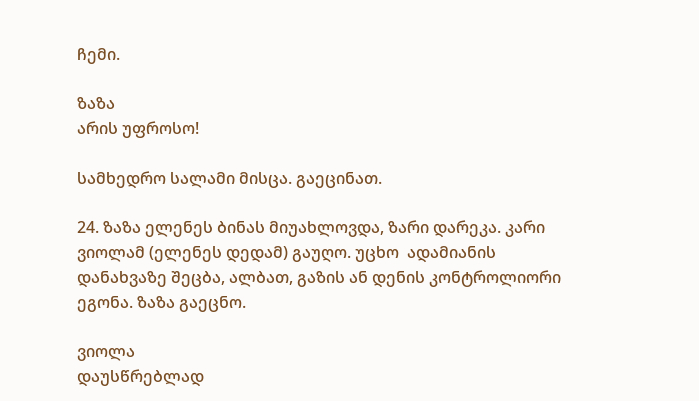ჩემი.

ზაზა
არის უფროსო!

სამხედრო სალამი მისცა. გაეცინათ.

24. ზაზა ელენეს ბინას მიუახლოვდა, ზარი დარეკა. კარი ვიოლამ (ელენეს დედამ) გაუღო. უცხო  ადამიანის დანახვაზე შეცბა, ალბათ, გაზის ან დენის კონტროლიორი ეგონა. ზაზა გაეცნო.

ვიოლა
დაუსწრებლად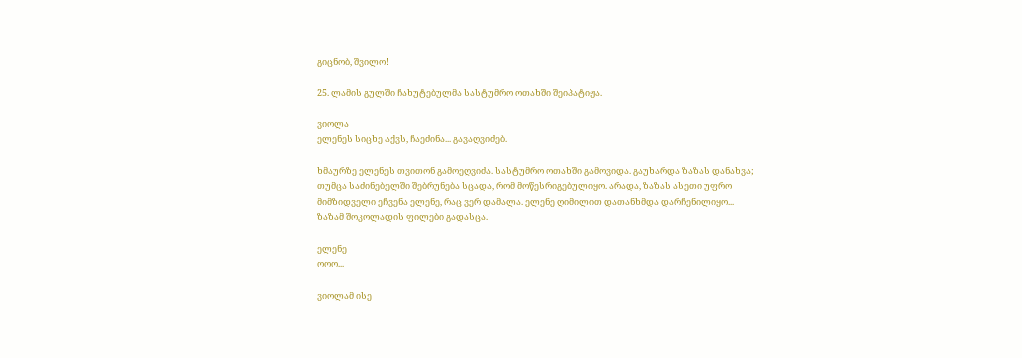გიცნობ, შვილო!

25. ლამის გულში ჩახუტებულმა სასტუმრო ოთახში შეიპატიჟა.

ვიოლა
ელენეს სიცხე აქვს, ჩაეძინა... გავაღვიძებ.

ხმაურზე ელენეს თვითონ გამოეღვიძა. სასტუმრო ოთახში გამოვიდა. გაუხარდა ზაზას დანახვა; თუმცა საძინებელში შებრუნება სცადა, რომ მოწესრიგებულიყო. არადა, ზაზას ასეთი უფრო მიმზიდველი ეჩვენა ელენე, რაც ვერ დამალა. ელენე ღიმილით დათანხმდა დარჩენილიყო... ზაზამ შოკოლადის ფილები გადასცა.

ელენე
ოოო...

ვიოლამ ისე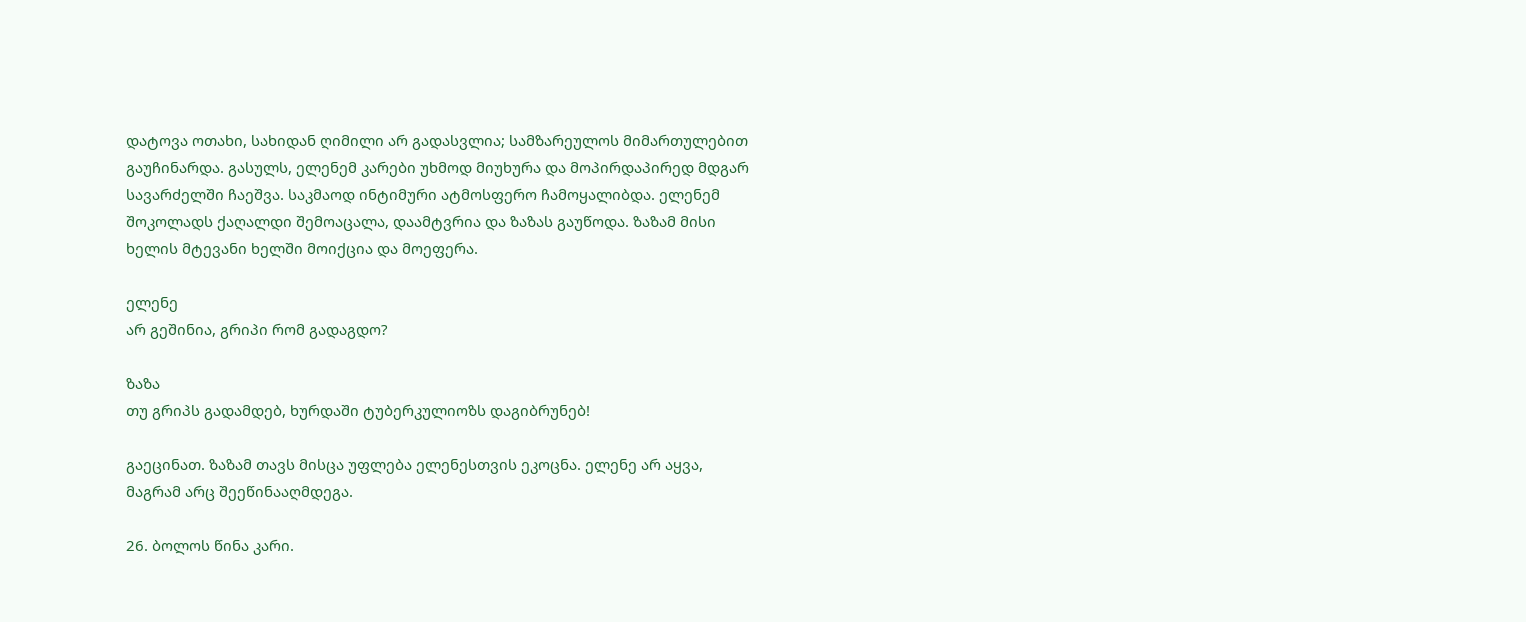დატოვა ოთახი, სახიდან ღიმილი არ გადასვლია; სამზარეულოს მიმართულებით გაუჩინარდა. გასულს, ელენემ კარები უხმოდ მიუხურა და მოპირდაპირედ მდგარ სავარძელში ჩაეშვა. საკმაოდ ინტიმური ატმოსფერო ჩამოყალიბდა. ელენემ შოკოლადს ქაღალდი შემოაცალა, დაამტვრია და ზაზას გაუწოდა. ზაზამ მისი ხელის მტევანი ხელში მოიქცია და მოეფერა.

ელენე
არ გეშინია, გრიპი რომ გადაგდო?

ზაზა
თუ გრიპს გადამდებ, ხურდაში ტუბერკულიოზს დაგიბრუნებ!

გაეცინათ. ზაზამ თავს მისცა უფლება ელენესთვის ეკოცნა. ელენე არ აყვა, მაგრამ არც შეეწინააღმდეგა.

26. ბოლოს წინა კარი.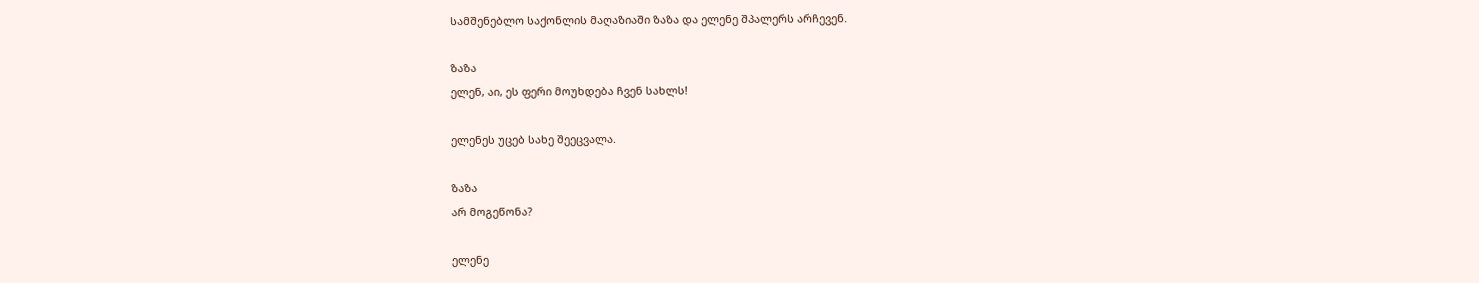სამშენებლო საქონლის მაღაზიაში ზაზა და ელენე შპალერს არჩევენ.

ზაზა
ელენ, აი, ეს ფერი მოუხდება ჩვენ სახლს!

ელენეს უცებ სახე შეეცვალა.

ზაზა
არ მოგეწონა?

ელენე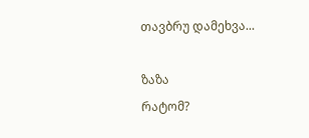თავბრუ დამეხვა...

ზაზა
რატომ?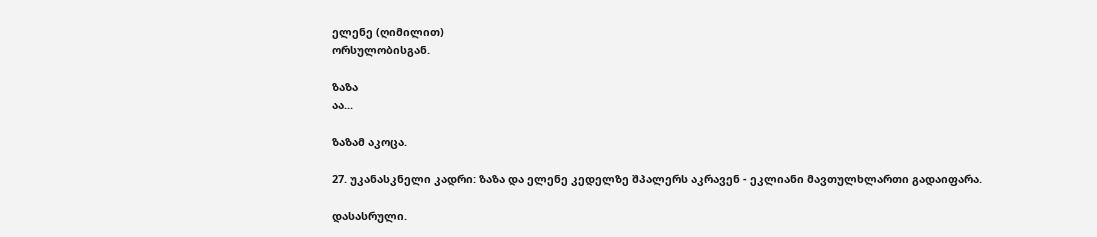ელენე (ღიმილით)
ორსულობისგან.

ზაზა
აა...

ზაზამ აკოცა.

27. უკანასკნელი კადრი: ზაზა და ელენე კედელზე შპალერს აკრავენ - ეკლიანი მავთულხლართი გადაიფარა.

დასასრული.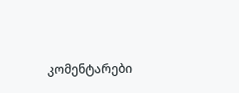კომენტარები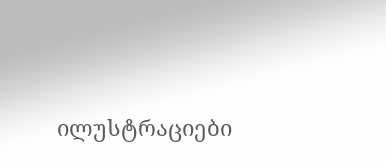ილუსტრაციები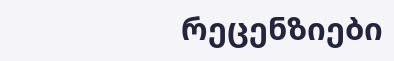რეცენზიები